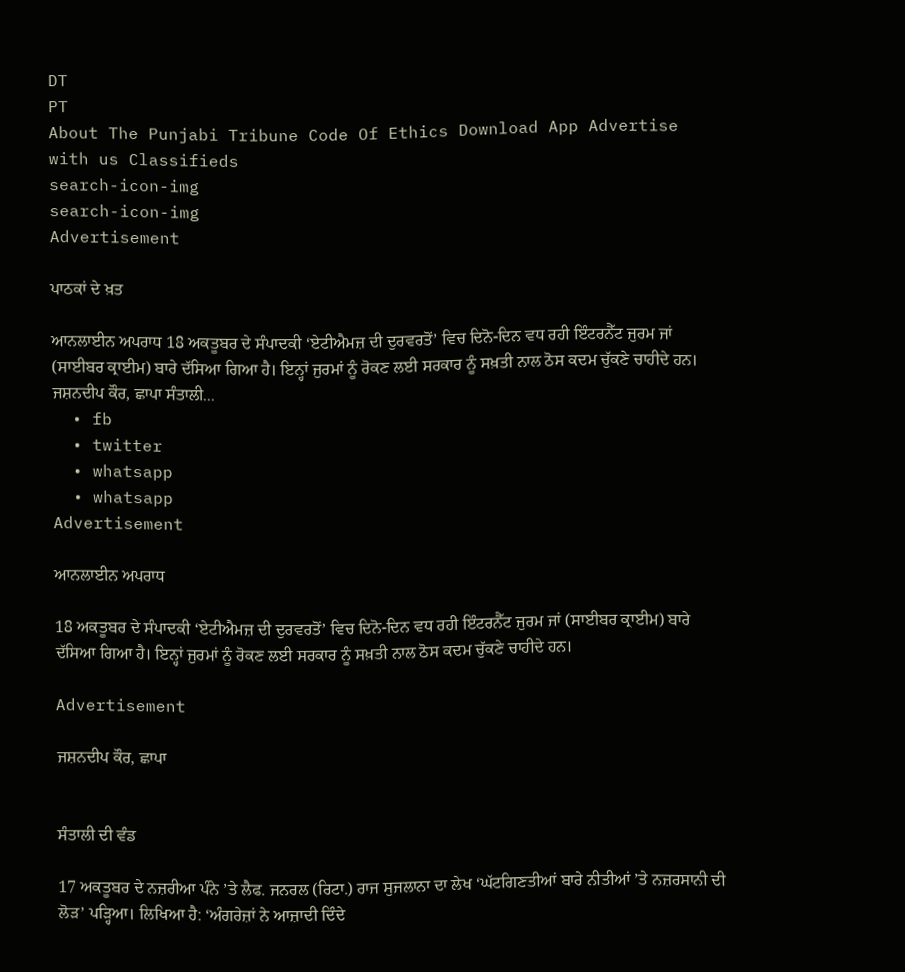DT
PT
About The Punjabi Tribune Code Of Ethics Download App Advertise with us Classifieds
search-icon-img
search-icon-img
Advertisement

ਪਾਠਕਾਂ ਦੇ ਖ਼ਤ

ਆਨਲਾਈਨ ਅਪਰਾਧ 18 ਅਕਤੂਬਰ ਦੇ ਸੰਪਾਦਕੀ ‘ਏਟੀਐਮਜ਼ ਦੀ ਦੁਰਵਰਤੋਂ’ ਵਿਚ ਦਿਨੋ-ਦਿਨ ਵਧ ਰਹੀ ਇੰਟਰਨੈੱਟ ਜੁਰਮ ਜਾਂ (ਸਾਈਬਰ ਕ੍ਰਾਈਮ) ਬਾਰੇ ਦੱਸਿਆ ਗਿਆ ਹੈ। ਇਨ੍ਹਾਂ ਜੁਰਮਾਂ ਨੂੰ ਰੋਕਣ ਲਈ ਸਰਕਾਰ ਨੂੰ ਸਖ਼ਤੀ ਨਾਲ ਠੋਸ ਕਦਮ ਚੁੱਕਣੇ ਚਾਹੀਦੇ ਹਨ। ਜਸ਼ਨਦੀਪ ਕੌਰ, ਛਾਪਾ ਸੰਤਾਲੀ...
  • fb
  • twitter
  • whatsapp
  • whatsapp
Advertisement

ਆਨਲਾਈਨ ਅਪਰਾਧ

18 ਅਕਤੂਬਰ ਦੇ ਸੰਪਾਦਕੀ ‘ਏਟੀਐਮਜ਼ ਦੀ ਦੁਰਵਰਤੋਂ’ ਵਿਚ ਦਿਨੋ-ਦਿਨ ਵਧ ਰਹੀ ਇੰਟਰਨੈੱਟ ਜੁਰਮ ਜਾਂ (ਸਾਈਬਰ ਕ੍ਰਾਈਮ) ਬਾਰੇ ਦੱਸਿਆ ਗਿਆ ਹੈ। ਇਨ੍ਹਾਂ ਜੁਰਮਾਂ ਨੂੰ ਰੋਕਣ ਲਈ ਸਰਕਾਰ ਨੂੰ ਸਖ਼ਤੀ ਨਾਲ ਠੋਸ ਕਦਮ ਚੁੱਕਣੇ ਚਾਹੀਦੇ ਹਨ।

Advertisement

ਜਸ਼ਨਦੀਪ ਕੌਰ, ਛਾਪਾ


ਸੰਤਾਲੀ ਦੀ ਵੰਡ

17 ਅਕਤੂਬਰ ਦੇ ਨਜ਼ਰੀਆ ਪੰਨੇ ’ਤੇ ਲੈਫ. ਜਨਰਲ (ਰਿਟਾ.) ਰਾਜ ਸੁਜਲਾਨਾ ਦਾ ਲੇਖ ‘ਘੱਟਗਿਣਤੀਆਂ ਬਾਰੇ ਨੀਤੀਆਂ ’ਤੇ ਨਜ਼ਰਸਾਨੀ ਦੀ ਲੋੜ’ ਪੜ੍ਹਿਆ। ਲਿਖਿਆ ਹੈ: ‘ਅੰਗਰੇਜ਼ਾਂ ਨੇ ਆਜ਼ਾਦੀ ਦਿੰਦੇ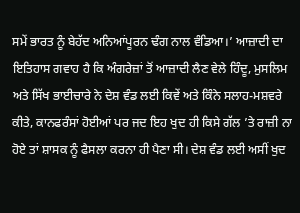ਸਮੇਂ ਭਾਰਤ ਨੂੰ ਬੇਹੱਦ ਅਨਿਆਂਪੂਰਨ ਢੰਗ ਨਾਲ ਵੰਡਿਆ।’ ਆਜ਼ਾਦੀ ਦਾ ਇਤਿਹਾਸ ਗਵਾਹ ਹੈ ਕਿ ਅੰਗਰੇਜ਼ਾਂ ਤੋਂ ਆਜ਼ਾਦੀ ਲੈਣ ਵੇਲੇ ਹਿੰਦੂ, ਮੁਸਲਿਮ ਅਤੇ ਸਿੱਖ ਭਾਈਚਾਰੇ ਨੇ ਦੇਸ਼ ਵੰਡ ਲਈ ਕਿਵੇਂ ਅਤੇ ਕਿੰਨੇ ਸਲਾਹ-ਮਸ਼ਵਰੇ ਕੀਤੇ, ਕਾਨਫਰੰਸਾਂ ਹੋਈਆਂ ਪਰ ਜਦ ਇਹ ਖੁਦ ਹੀ ਕਿਸੇ ਗੱਲ ’ਤੇ ਰਾਜ਼ੀ ਨਾ ਹੋਏ ਤਾਂ ਸ਼ਾਸਕ ਨੂੰ ਫੈਸਲਾ ਕਰਨਾ ਹੀ ਪੈਣਾ ਸੀ। ਦੇਸ਼ ਵੰਡ ਲਈ ਅਸੀਂ ਖੁਦ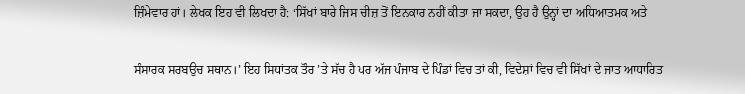ਜ਼ਿੰਮੇਵਾਰ ਹਾਂ। ਲੇਖਕ ਇਹ ਵੀ ਲਿਖਦਾ ਹੈ: ‘ਸਿੱਖਾਂ ਬਾਰੇ ਜਿਸ ਚੀਜ਼ ਤੋਂ ਇਨਕਾਰ ਨਹੀਂ ਕੀਤਾ ਜਾ ਸਕਦਾ, ਉਹ ਹੈ ਉਨ੍ਹਾਂ ਦਾ ਅਧਿਆਤਮਕ ਅਤੇ

ਸੰਸਾਰਕ ਸਰਬਉਚ ਸਥਾਨ।’ ਇਹ ਸਿਧਾਂਤਕ ਤੌਰ ’ਤੇ ਸੱਚ ਹੈ ਪਰ ਅੱਜ ਪੰਜਾਬ ਦੇ ਪਿੰਡਾਂ ਵਿਚ ਤਾਂ ਕੀ, ਵਿਦੇਸ਼ਾਂ ਵਿਚ ਵੀ ਸਿੱਖਾਂ ਦੇ ਜਾਤ ਆਧਾਰਿਤ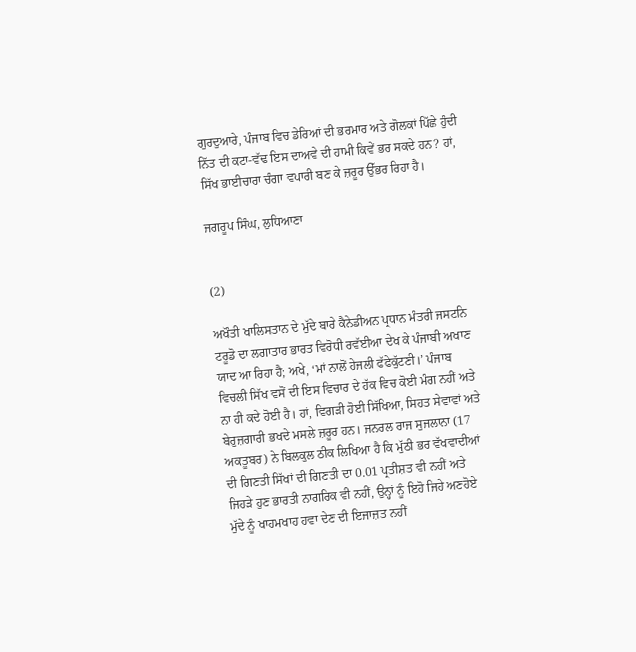ਗੁਰਦੁਆਰੇ, ਪੰਜਾਬ ਵਿਚ ਡੇਰਿਆਂ ਦੀ ਭਰਮਾਰ ਅਤੇ ਗੋਲਕਾਂ ਪਿੱਛੇ ਹੁੰਦੀ ਨਿੱਤ ਦੀ ਕਟਾ-ਵੱਢ ਇਸ ਦਾਅਵੇ ਦੀ ਹਾਮੀ ਕਿਵੇਂ ਭਰ ਸਕਦੇ ਹਨ? ਹਾਂ, ਸਿੱਖ ਭਾਈਚਾਰਾ ਚੰਗਾ ਵਪਾਰੀ ਬਣ ਕੇ ਜ਼ਰੂਰ ਉੱਭਰ ਰਿਹਾ ਹੈ।

ਜਗਰੂਪ ਸਿੰਘ, ਲੁਧਿਆਣਾ


(2)

ਅਖੌਤੀ ਖਾਲਿਸਤਾਨ ਦੇ ਮੁੱਦੇ ਬਾਰੇ ਕੈਨੇਡੀਅਨ ਪ੍ਰਧਾਨ ਮੰਤਰੀ ਜਸਟਨਿ ਟਰੂਡੋ ਦਾ ਲਗਾਤਾਰ ਭਾਰਤ ਵਿਰੋਧੀ ਰਵੱਈਆ ਦੇਖ ਕੇ ਪੰਜਾਬੀ ਅਖਾਣ ਯਾਦ ਆ ਰਿਹਾ ਹੈ; ਅਖੇ, ‘ਮਾਂ ਨਾਲੋਂ ਹੇਜਲੀ ਫੱਫੇਕੁੱਟਣੀ।’ ਪੰਜਾਬ ਵਿਚਲੀ ਸਿੱਖ ਵਸੋਂ ਦੀ ਇਸ ਵਿਚਾਰ ਦੇ ਹੱਕ ਵਿਚ ਕੋਈ ਮੰਗ ਨਹੀਂ ਅਤੇ ਨਾ ਹੀ ਕਦੇ ਹੋਈ ਹੈ। ਹਾਂ, ਵਿਗੜੀ ਹੋਈ ਸਿੱਖਿਆ, ਸਿਹਤ ਸੇਵਾਵਾਂ ਅਤੇ ਬੇਰੁਜ਼ਗਾਰੀ ਭਖਦੇ ਮਸਲੇ ਜ਼ਰੂਰ ਹਨ। ਜਨਰਲ ਰਾਜ ਸੁਜਲਾਨਾ (17 ਅਕਤੂਬਰ) ਨੇ ਬਿਲਕੁਲ ਠੀਕ ਲਿਖਿਆ ਹੈ ਕਿ ਮੁੱਠੀ ਭਰ ਵੱਖਵਾਦੀਆਂ ਦੀ ਗਿਣਤੀ ਸਿੱਖਾਂ ਦੀ ਗਿਣਤੀ ਦਾ 0.01 ਪ੍ਰਤੀਸ਼ਤ ਵੀ ਨਹੀਂ ਅਤੇ ਜਿਹੜੇ ਹੁਣ ਭਾਰਤੀ ਨਾਗਰਿਕ ਵੀ ਨਹੀਂ, ਉਨ੍ਹਾਂ ਨੂੰ ਇਹੋ ਜਿਹੇ ਅਣਹੋਏ ਮੁੱਦੇ ਨੂੰ ਖਾਹਮਖਾਹ ਹਵਾ ਦੇਣ ਦੀ ਇਜਾਜ਼ਤ ਨਹੀਂ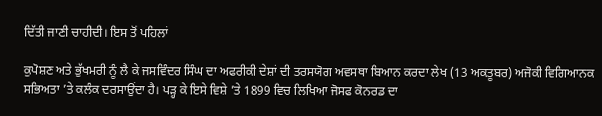ਦਿੱਤੀ ਜਾਣੀ ਚਾਹੀਦੀ। ਇਸ ਤੋਂ ਪਹਿਲਾਂ

ਕੁਪੋਸ਼ਣ ਅਤੇ ਭੁੱਖਮਰੀ ਨੂੰ ਲੈ ਕੇ ਜਸਵਿੰਦਰ ਸਿੰਘ ਦਾ ਅਫਰੀਕੀ ਦੇਸ਼ਾਂ ਦੀ ਤਰਸਯੋਗ ਅਵਸਥਾ ਬਿਆਨ ਕਰਦਾ ਲੇਖ (13 ਅਕਤੂਬਰ) ਅਜੋਕੀ ਵਿਗਿਆਨਕ ਸਭਿਅਤਾ ’ਤੇ ਕਲੰਕ ਦਰਸਾਉਂਦਾ ਹੈ। ਪੜ੍ਹ ਕੇ ਇਸੇ ਵਿਸ਼ੇ ’ਤੇ 1899 ਵਿਚ ਲਿਖਿਆ ਜੋਸਫ ਕੋਨਰਡ ਦਾ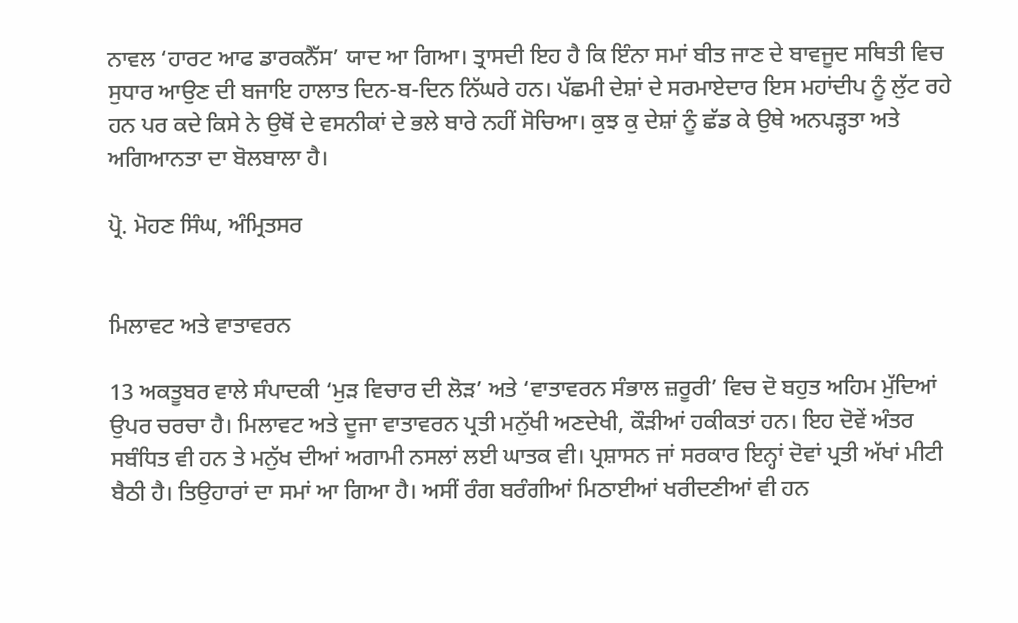ਨਾਵਲ ‘ਹਾਰਟ ਆਫ ਡਾਰਕਨੈੱਸ’ ਯਾਦ ਆ ਗਿਆ। ਤ੍ਰਾਸਦੀ ਇਹ ਹੈ ਕਿ ਇੰਨਾ ਸਮਾਂ ਬੀਤ ਜਾਣ ਦੇ ਬਾਵਜੂਦ ਸਥਿਤੀ ਵਿਚ ਸੁਧਾਰ ਆਉਣ ਦੀ ਬਜਾਇ ਹਾਲਾਤ ਦਿਨ-ਬ-ਦਿਨ ਨਿੱਘਰੇ ਹਨ। ਪੱਛਮੀ ਦੇਸ਼ਾਂ ਦੇ ਸਰਮਾਏਦਾਰ ਇਸ ਮਹਾਂਦੀਪ ਨੂੰ ਲੁੱਟ ਰਹੇ ਹਨ ਪਰ ਕਦੇ ਕਿਸੇ ਨੇ ਉਥੋਂ ਦੇ ਵਸਨੀਕਾਂ ਦੇ ਭਲੇ ਬਾਰੇ ਨਹੀਂ ਸੋਚਿਆ। ਕੁਝ ਕੁ ਦੇਸ਼ਾਂ ਨੂੰ ਛੱਡ ਕੇ ਉਥੇ ਅਨਪੜ੍ਹਤਾ ਅਤੇ ਅਗਿਆਨਤਾ ਦਾ ਬੋਲਬਾਲਾ ਹੈ।

ਪ੍ਰੋ. ਮੋਹਣ ਸਿੰਘ, ਅੰਮ੍ਰਿਤਸਰ


ਮਿਲਾਵਟ ਅਤੇ ਵਾਤਾਵਰਨ

13 ਅਕਤੂਬਰ ਵਾਲੇ ਸੰਪਾਦਕੀ ‘ਮੁੜ ਵਿਚਾਰ ਦੀ ਲੋੜ’ ਅਤੇ ‘ਵਾਤਾਵਰਨ ਸੰਭਾਲ ਜ਼ਰੂਰੀ’ ਵਿਚ ਦੋ ਬਹੁਤ ਅਹਿਮ ਮੁੱਦਿਆਂ ਉਪਰ ਚਰਚਾ ਹੈ। ਮਿਲਾਵਟ ਅਤੇ ਦੂਜਾ ਵਾਤਾਵਰਨ ਪ੍ਰਤੀ ਮਨੁੱਖੀ ਅਣਦੇਖੀ, ਕੌੜੀਆਂ ਹਕੀਕਤਾਂ ਹਨ। ਇਹ ਦੋਵੇਂ ਅੰਤਰ ਸਬੰਧਿਤ ਵੀ ਹਨ ਤੇ ਮਨੁੱਖ ਦੀਆਂ ਅਗਾਮੀ ਨਸਲਾਂ ਲਈ ਘਾਤਕ ਵੀ। ਪ੍ਰਸ਼ਾਸਨ ਜਾਂ ਸਰਕਾਰ ਇਨ੍ਹਾਂ ਦੋਵਾਂ ਪ੍ਰਤੀ ਅੱਖਾਂ ਮੀਟੀ ਬੈਠੀ ਹੈ। ਤਿਉਹਾਰਾਂ ਦਾ ਸਮਾਂ ਆ ਗਿਆ ਹੈ। ਅਸੀਂ ਰੰਗ ਬਰੰਗੀਆਂ ਮਿਠਾਈਆਂ ਖਰੀਦਣੀਆਂ ਵੀ ਹਨ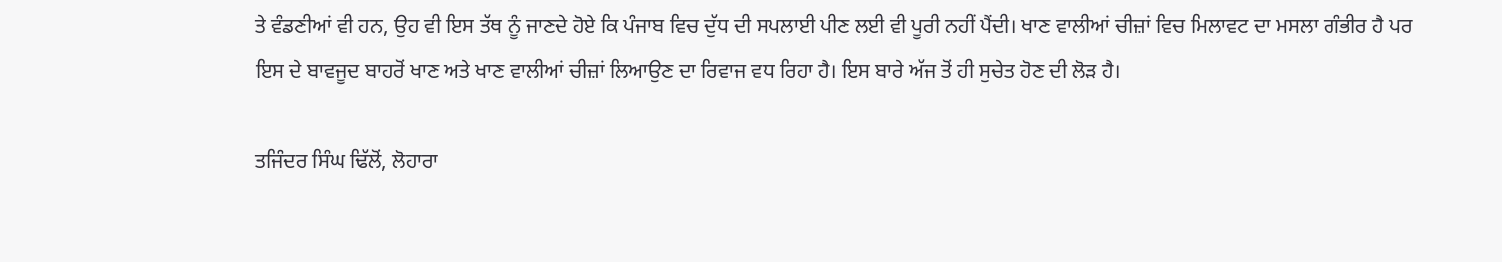ਤੇ ਵੰਡਣੀਆਂ ਵੀ ਹਨ, ਉਹ ਵੀ ਇਸ ਤੱਥ ਨੂੰ ਜਾਣਦੇ ਹੋਏ ਕਿ ਪੰਜਾਬ ਵਿਚ ਦੁੱਧ ਦੀ ਸਪਲਾਈ ਪੀਣ ਲਈ ਵੀ ਪੂਰੀ ਨਹੀਂ ਪੈਂਦੀ। ਖਾਣ ਵਾਲੀਆਂ ਚੀਜ਼ਾਂ ਵਿਚ ਮਿਲਾਵਟ ਦਾ ਮਸਲਾ ਗੰਭੀਰ ਹੈ ਪਰ ਇਸ ਦੇ ਬਾਵਜੂਦ ਬਾਹਰੋਂ ਖਾਣ ਅਤੇ ਖਾਣ ਵਾਲੀਆਂ ਚੀਜ਼ਾਂ ਲਿਆਉਣ ਦਾ ਰਿਵਾਜ ਵਧ ਰਿਹਾ ਹੈ। ਇਸ ਬਾਰੇ ਅੱਜ ਤੋਂ ਹੀ ਸੁਚੇਤ ਹੋਣ ਦੀ ਲੋੜ ਹੈ।

ਤਜਿੰਦਰ ਸਿੰਘ ਢਿੱਲੋਂ, ਲੋਹਾਰਾ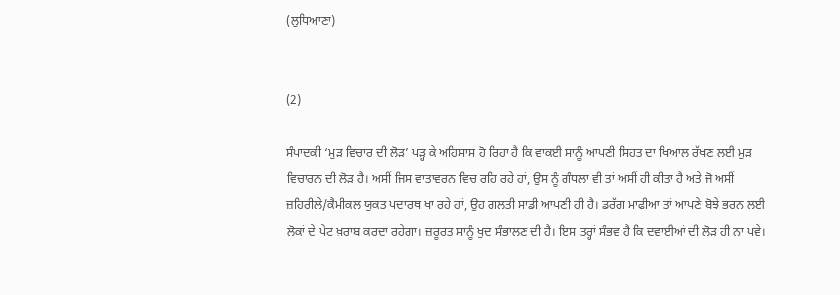(ਲੁਧਿਆਣਾ)


(2)

ਸੰਪਾਦਕੀ ‘ਮੁੜ ਵਿਚਾਰ ਦੀ ਲੋੜ’ ਪੜ੍ਹ ਕੇ ਅਹਿਸਾਸ ਹੋ ਰਿਹਾ ਹੈ ਕਿ ਵਾਕਈ ਸਾਨੂੰ ਆਪਣੀ ਸਿਹਤ ਦਾ ਖਿਆਲ ਰੱਖਣ ਲਈ ਮੁੜ ਵਿਚਾਰਨ ਦੀ ਲੋੜ ਹੈ। ਅਸੀਂ ਜਿਸ ਵਾਤਾਵਰਨ ਵਿਚ ਰਹਿ ਰਹੇ ਹਾਂ, ਉਸ ਨੂੰ ਗੰਧਲਾ ਵੀ ਤਾਂ ਅਸੀਂ ਹੀ ਕੀਤਾ ਹੈ ਅਤੇ ਜੋ ਅਸੀਂ ਜ਼ਹਿਰੀਲੇ/ਕੈਮੀਕਲ ਯੁਕਤ ਪਦਾਰਥ ਖਾ ਰਹੇ ਹਾਂ, ਉਹ ਗਲਤੀ ਸਾਡੀ ਆਪਣੀ ਹੀ ਹੈ। ਡਰੱਗ ਮਾਫੀਆ ਤਾਂ ਆਪਣੇ ਬੋਝੇ ਭਰਨ ਲਈ ਲੋਕਾਂ ਦੇ ਪੇਟ ਖ਼ਰਾਬ ਕਰਦਾ ਰਹੇਗਾ। ਜ਼ਰੂਰਤ ਸਾਨੂੰ ਖੁਦ ਸੰਭਾਲਣ ਦੀ ਹੈ। ਇਸ ਤਰ੍ਹਾਂ ਸੰਭਵ ਹੈ ਕਿ ਦਵਾਈਆਂ ਦੀ ਲੋੜ ਹੀ ਨਾ ਪਵੇ।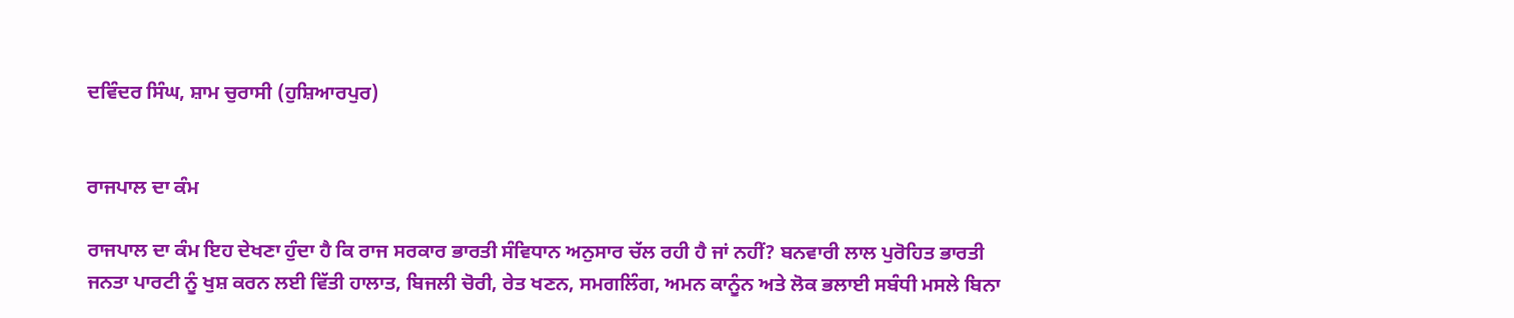ਦਵਿੰਦਰ ਸਿੰਘ, ਸ਼ਾਮ ਚੁਰਾਸੀ (ਹੁਸ਼ਿਆਰਪੁਰ)


ਰਾਜਪਾਲ ਦਾ ਕੰਮ

ਰਾਜਪਾਲ ਦਾ ਕੰਮ ਇਹ ਦੇਖਣਾ ਹੁੰਦਾ ਹੈ ਕਿ ਰਾਜ ਸਰਕਾਰ ਭਾਰਤੀ ਸੰਵਿਧਾਨ ਅਨੁਸਾਰ ਚੱਲ ਰਹੀ ਹੈ ਜਾਂ ਨਹੀਂ? ਬਨਵਾਰੀ ਲਾਲ ਪੁਰੋਹਿਤ ਭਾਰਤੀ ਜਨਤਾ ਪਾਰਟੀ ਨੂੰ ਖੁਸ਼ ਕਰਨ ਲਈ ਵਿੱਤੀ ਹਾਲਾਤ, ਬਿਜਲੀ ਚੋਰੀ, ਰੇਤ ਖਣਨ, ਸਮਗਲਿੰਗ, ਅਮਨ ਕਾਨੂੰਨ ਅਤੇ ਲੋਕ ਭਲਾਈ ਸਬੰਧੀ ਮਸਲੇ ਬਿਨਾ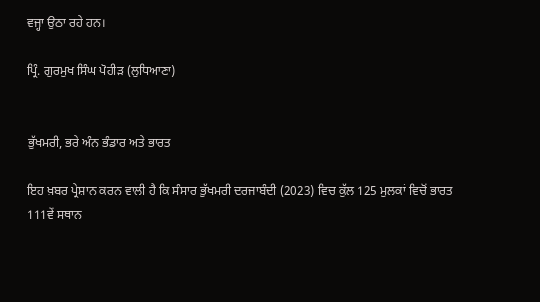ਵਜ੍ਹਾ ਉਠਾ ਰਹੇ ਹਨ।

ਪ੍ਰਿੰ. ਗੁਰਮੁਖ ਸਿੰਘ ਪੋਹੀੜ (ਲੁਧਿਆਣਾ)


ਭੁੱਖਮਰੀ, ਭਰੇ ਅੰਨ ਭੰਡਾਰ ਅਤੇ ਭਾਰਤ

ਇਹ ਖ਼ਬਰ ਪ੍ਰੇਸ਼ਾਨ ਕਰਨ ਵਾਲੀ ਹੈ ਕਿ ਸੰਸਾਰ ਭੁੱਖਮਰੀ ਦਰਜਾਬੰਦੀ (2023) ਵਿਚ ਕੁੱਲ 125 ਮੁਲਕਾਂ ਵਿਚੋਂ ਭਾਰਤ 111ਵੇਂ ਸਥਾਨ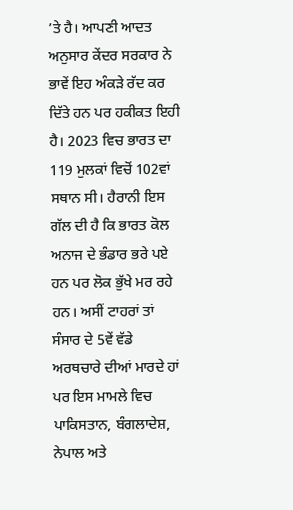’ਤੇ ਹੈ। ਆਪਣੀ ਆਦਤ ਅਨੁਸਾਰ ਕੇਂਦਰ ਸਰਕਾਰ ਨੇ ਭਾਵੇਂ ਇਹ ਅੰਕੜੇ ਰੱਦ ਕਰ ਦਿੱਤੇ ਹਨ ਪਰ ਹਕੀਕਤ ਇਹੀ ਹੈ। 2023 ਵਿਚ ਭਾਰਤ ਦਾ 119 ਮੁਲਕਾਂ ਵਿਚੋਂ 102ਵਾਂ ਸਥਾਨ ਸੀ। ਹੈਰਾਨੀ ਇਸ ਗੱਲ ਦੀ ਹੈ ਕਿ ਭਾਰਤ ਕੋਲ ਅਨਾਜ ਦੇ ਭੰਡਾਰ ਭਰੇ ਪਏ ਹਨ ਪਰ ਲੋਕ ਭੁੱਖੇ ਮਰ ਰਹੇ ਹਨ। ਅਸੀਂ ਟਾਹਰਾਂ ਤਾਂ ਸੰਸਾਰ ਦੇ 5ਵੇਂ ਵੱਡੇ ਅਰਥਚਾਰੇ ਦੀਆਂ ਮਾਰਦੇ ਹਾਂ ਪਰ ਇਸ ਮਾਮਲੇ ਵਿਚ ਪਾਕਿਸਤਾਨ, ਬੰਗਲਾਦੇਸ਼, ਨੇਪਾਲ ਅਤੇ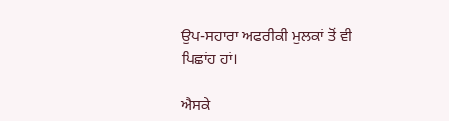ਉਪ-ਸਹਾਰਾ ਅਫਰੀਕੀ ਮੁਲਕਾਂ ਤੋਂ ਵੀ ਪਿਛਾਂਹ ਹਾਂ।

ਐਸਕੇ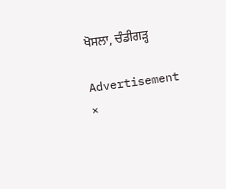ਖੋਸਲਾ, ਚੰਡੀਗੜ੍ਹ

Advertisement
×